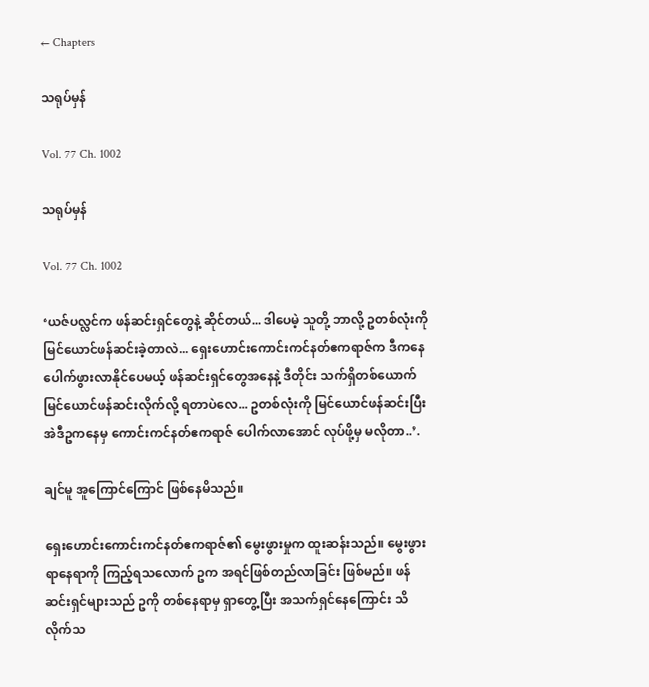← Chapters

သရုပ်မှန်

Vol. 77 Ch. 1002

သရုပ်မှန်

Vol. 77 Ch. 1002

‘ယဇ်ပလ္လင်က ဖန်ဆင်းရှင်တွေနဲ့ ဆိုင်တယ်... ဒါပေမဲ့ သူတို့ ဘာလို့ ဥတစ်လုံးကို မြင်ယောင်ဖန်ဆင်းခဲ့တာလဲ... ရှေးဟောင်းကောင်းကင်နတ်ဧကရာဇ်က ဒီကနေ ပေါက်ဖွားလာနိုင်ပေမယ့် ဖန်ဆင်းရှင်တွေအနေနဲ့ ဒီတိုင်း သက်ရှိတစ်ယောက် မြင်ယောင်ဖန်ဆင်းလိုက်လို့ ရတာပဲလေ... ဥတစ်လုံးကို မြင်ယောင်ဖန်ဆင်းပြီး အဲဒီဥကနေမှ ကောင်းကင်နတ်ဧကရာဇ် ပေါက်လာအောင် လုပ်ဖို့မှ မလိုတာ..’.

ချင်မူ အူကြောင်ကြောင် ဖြစ်နေမိသည်။

ရှေးဟောင်းကောင်းကင်နတ်ဧကရာဇ်၏ မွေးဖွားမှုက ထူးဆန်းသည်။ မွေးဖွားရာနေရာကို ကြည့်ရသလောက် ဥက အရင်ဖြစ်တည်လာခြင်း ဖြစ်မည်။ ဖန်ဆင်းရှင်များသည် ဥကို တစ်နေရာမှ ရှာတွေ့ပြီး အသက်ရှင်နေကြောင်း သိလိုက်သ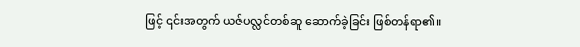ဖြင့် ၎င်းအတွက် ယဇ်ပလ္လင်တစ်ဆူ ဆောက်ခဲ့ခြင်း ဖြစ်တန်ရာ၏။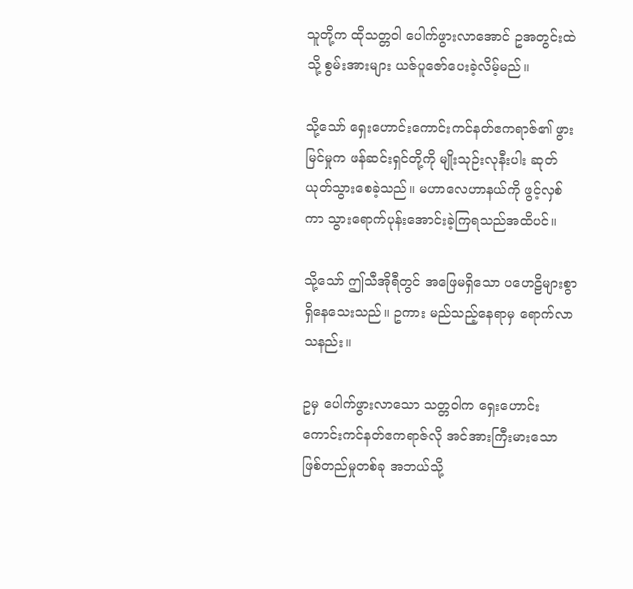သူတို့က ထိုသတ္တဝါ ပေါက်ဖွားလာအောင် ဥအတွင်းထဲသို့ စွမ်းအားများ ယဇ်ပူဇော်ပေးခဲ့လိမ့်မည်။

သို့သော် ရှေးဟောင်းကောင်းကင်နတ်ဧကရာဇ်၏ ဖွားမြင်မှုက ဖန်ဆင်းရှင်တို့ကို မျိုးသုဉ်းလုနီးပါး ဆုတ်ယုတ်သွားစေခဲ့သည်။ မဟာလေဟာနယ်ကို ဖွင့်လှစ်ကာ သွားရောက်ပုန်းအောင်းခဲ့ကြရသည်အထိပင်။

သို့သော် ဤသီအိုရီတွင် အဖြေမရှိသော ပဟေဠိများစွာ ရှိနေသေးသည်။ ဥကား မည်သည့်နေရာမှ ရောက်လာသနည်း။

ဥမှ ပေါက်ဖွားလာသော သတ္တဝါက ရှေးဟောင်းကောင်းကင်နတ်ဧကရာဇ်လို အင်အားကြီးမားသော ဖြစ်တည်မှုတစ်ခု အဘယ်သို့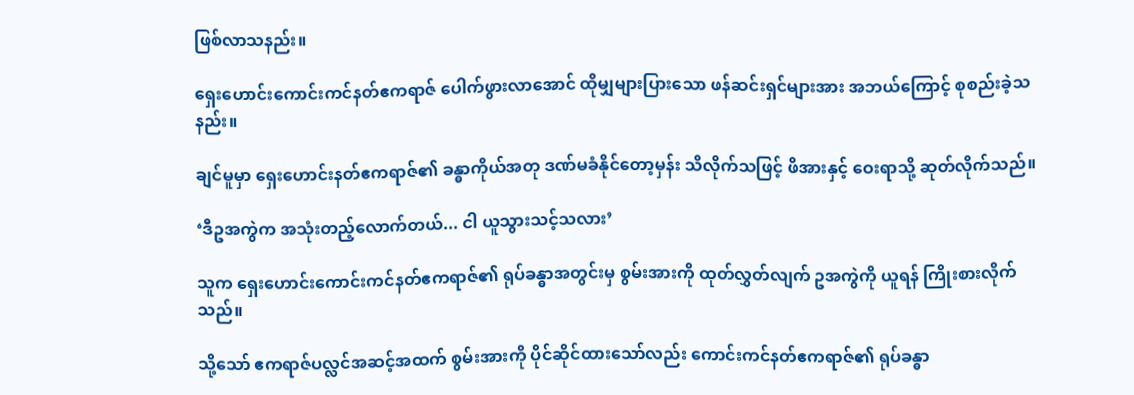ဖြစ်လာသနည်း။

ရှေးဟောင်းကောင်းကင်နတ်ဧကရာဇ် ပေါက်ဖွားလာအောင် ထိုမျှများပြားသော ဖန်ဆင်းရှင်များအား အဘယ်ကြောင့် စုစည်းခဲ့သနည်း။

ချင်မူမှာ ရှေးဟောင်းနတ်ဧကရာဇ်၏ ခန္ဓာကိုယ်အတု ဒဏ်မခံနိုင်တော့မှန်း သိလိုက်သဖြင့် ဖိအားနှင့် ဝေးရာသို့ ဆုတ်လိုက်သည်။

‘ဒီဥအကွဲက အသုံးတည့်လောက်တယ်... ငါ ယူသွားသင့်သလား’

သူက ရှေးဟောင်းကောင်းကင်နတ်ဧကရာဇ်၏ ရုပ်ခန္ဓာအတွင်းမှ စွမ်းအားကို ထုတ်လွှတ်လျက် ဥအကွဲကို ယူရန် ကြိုးစားလိုက်သည်။

သို့သော် ဧကရာဇ်ပလ္လင်အဆင့်အထက် စွမ်းအားကို ပိုင်ဆိုင်ထားသော်လည်း ကောင်းကင်နတ်ဧကရာဇ်၏ ရုပ်ခန္ဓာ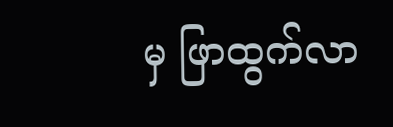မှ ဖြာထွက်လာ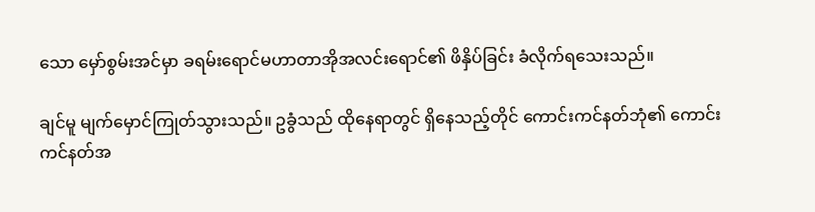သော မှော်စွမ်းအင်မှာ ခရမ်းရောင်မဟာတာအိုအလင်းရောင်၏ ဖိနှိပ်ခြင်း ခံလိုက်ရသေးသည်။

ချင်မူ မျက်မှောင်ကြုတ်သွားသည်။ ဥခွံသည် ထိုနေရာတွင် ရှိနေသည့်တိုင် ကောင်းကင်နတ်ဘုံ၏ ကောင်းကင်နတ်အ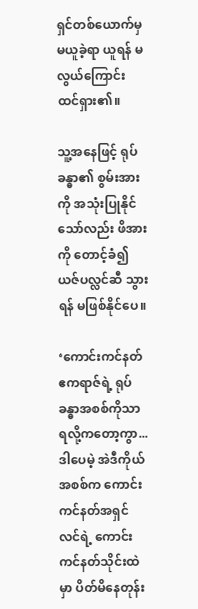ရှင်တစ်ယောက်မှ မယူခဲ့ရာ ယူရန် မလွယ်ကြောင်း ထင်ရှား၏။

သူ့အနေဖြင့် ရုပ်ခန္ဓာ၏ စွမ်းအားကို အသုံးပြုနိုင်သော်လည်း ဖိအားကို တောင့်ခံ၍ ယဇ်ပလ္လင်ဆီ သွားရန် မဖြစ်နိုင်ပေ။

‘ကောင်းကင်နတ်ဧကရာဇ်ရဲ့ ရုပ်ခန္ဓာအစစ်ကိုသာ ရလို့ကတော့ကွာ... ဒါပေမဲ့ အဲဒီကိုယ်အစစ်က ကောင်းကင်နတ်အရှင်လင်ရဲ့ ကောင်းကင်နတ်သိုင်းထဲမှာ ပိတ်မိနေတုန်း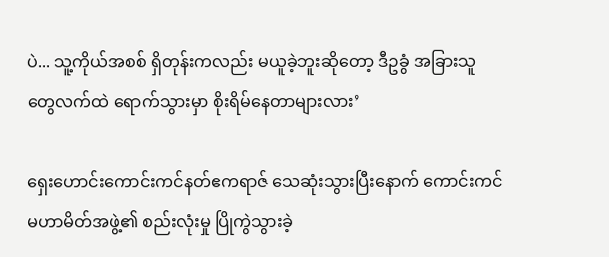ပဲ... သူ့ကိုယ်အစစ် ရှိတုန်းကလည်း မယူခဲ့ဘူးဆိုတော့ ဒီဥခွံ အခြားသူတွေလက်ထဲ ရောက်သွားမှာ စိုးရိမ်နေတာများလား’

ရှေးဟောင်းကောင်းကင်နတ်ဧကရာဇ် သေဆုံးသွားပြီးနောက် ကောင်းကင်မဟာမိတ်အဖွဲ့၏ စည်းလုံးမှု ပြိုကွဲသွားခဲ့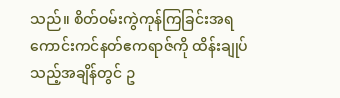သည်။ စိတ်ဝမ်းကွဲကုန်ကြခြင်းအရ ကောင်းကင်နတ်ဧကရာဇ်ကို ထိန်းချုပ်သည့်အချိန်တွင် ဥ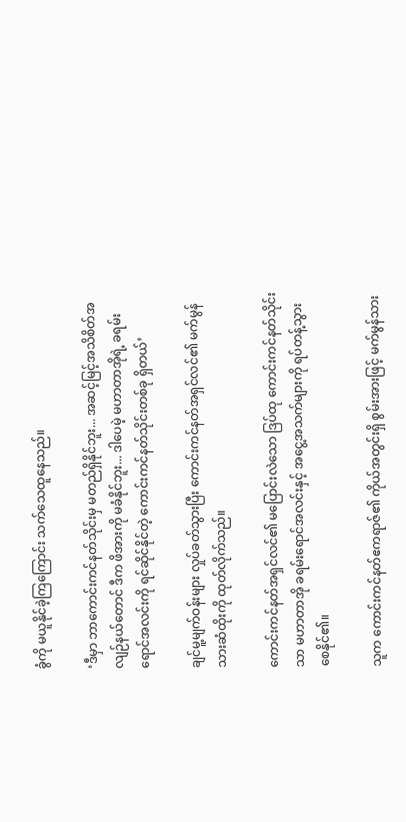ခွံကို မယူနိုင်ခဲ့ကြကြောင်း သက်သေထူနေသည်။

‘ဒီမှာ ဘာကောင်းကင်နတ်သိုင်းမှ မတည်ရှိနိုင်ဘူး... အဆင့်မြင့်အသိစိတ်အလျဉ်နယ်တောင် ဒီက ဖိအားကို မခံနိုင်ဘူး... ဒါပေမဲ့ မဟာတာအိုရဲ့ ခရမ်းရောင်အလင်းကို ရင်ဆိုင်နိုင်တဲ့ ကောင်းကင်နတ်သိုင်းတစ်ခု ရှိတယ်’

ချင်မူ့မျက်ဝန်းများ လှုပ်ခတ်သွားပြီး ကောင်းကင်နတ်အရှင်လင်၏ မက်မွန်သားဆံထိုးကို ထုတ်လိုက်သည်။

ကောင်းကင်နတ်အရှင်လင်၏ မပြောင်းလဲသော ဒြပ်ထု ကောင်းကင်နတ်သိုင်းသာ မဟာတာအို ခရမ်းရောင်အလင်းနှင့် အငွေ့အသက်များကို ရပ်တန့်သွားစေနိုင်၏။

သူက ကောင်းကင်နတ်ဧကရာဇ်၏ ကိုယ်အတွင်းရှိ စွမ်းအားဖြင့် မက်မွန်သား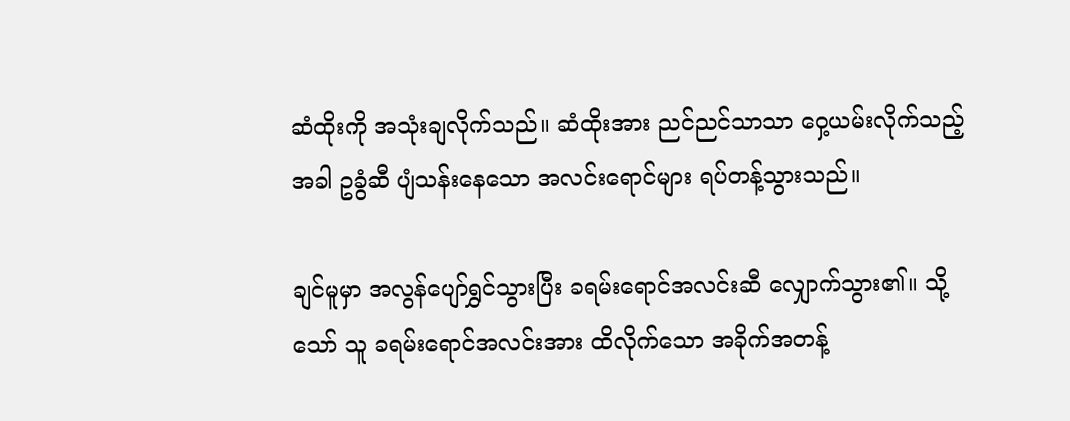ဆံထိုးကို အသုံးချလိုက်သည်။ ဆံထိုးအား ညင်ညင်သာသာ ဝှေ့ယမ်းလိုက်သည့်အခါ ဥခွံဆီ ပျံသန်းနေသော အလင်းရောင်များ ရပ်တန့်သွားသည်။

ချင်မူမှာ အလွန်ပျော်ရွှင်သွားပြီး ခရမ်းရောင်အလင်းဆီ လျှောက်သွား၏။ သို့သော် သူ ခရမ်းရောင်အလင်းအား ထိလိုက်သော အခိုက်အတန့်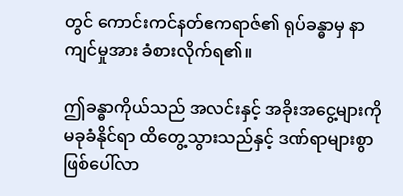တွင် ကောင်းကင်နတ်ဧကရာဇ်၏ ရုပ်ခန္ဓာမှ နာကျင်မှုအား ခံစားလိုက်ရ၏။

ဤခန္ဓာကိုယ်သည် အလင်းနှင့် အခိုးအငွေ့များကို မခုခံနိုင်ရာ ထိတွေ့သွားသည်နှင့် ဒဏ်ရာများစွာ ဖြစ်ပေါ်လာ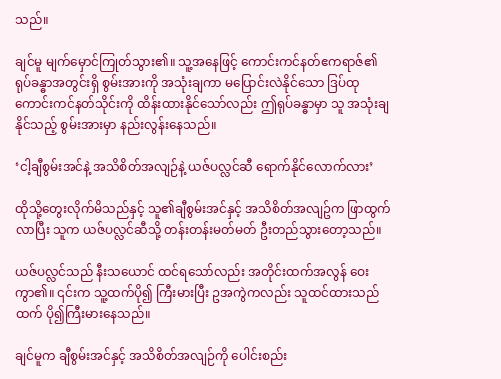သည်။

ချင်မူ မျက်မှောင်ကြုတ်သွား၏။ သူ့အနေဖြင့် ကောင်းကင်နတ်ဧကရာဇ်၏ ရုပ်ခန္ဓာအတွင်းရှိ စွမ်းအားကို အသုံးချကာ မပြောင်းလဲနိုင်သော ဒြပ်ထုကောင်းကင်နတ်သိုင်းကို ထိန်းထားနိုင်သော်လည်း ဤရုပ်ခန္ဓာမှာ သူ အသုံးချနိုင်သည့် စွမ်းအားမှာ နည်းလွန်းနေသည်။

‘ငါ့ချီစွမ်းအင်နဲ့ အသိစိတ်အလျဉ်နဲ့ ယဇ်ပလ္လင်ဆီ ရောက်နိုင်လောက်လား’

ထိုသို့တွေးလိုက်မိသည်နှင့် သူ၏ချီစွမ်းအင်နှင့် အသိစိတ်အလျဥ်က ဖြာထွက်လာပြီး သူက ယဇ်ပလ္လင်ဆီသို့ တန်းတန်းမတ်မတ် ဦးတည်သွားတော့သည်။

ယဇ်ပလ္လင်သည် နီးသယောင် ထင်ရသော်လည်း အတိုင်းထက်အလွန် ဝေးကွာ၏။ ၎င်းက သူ့ထက်ပို၍ ကြီးမားပြီး ဥအကွဲကလည်း သူထင်ထားသည်ထက် ပို၍ကြီးမားနေသည်။

ချင်မူက ချီစွမ်းအင်နှင့် အသိစိတ်အလျဉ်ကို ပေါင်းစည်း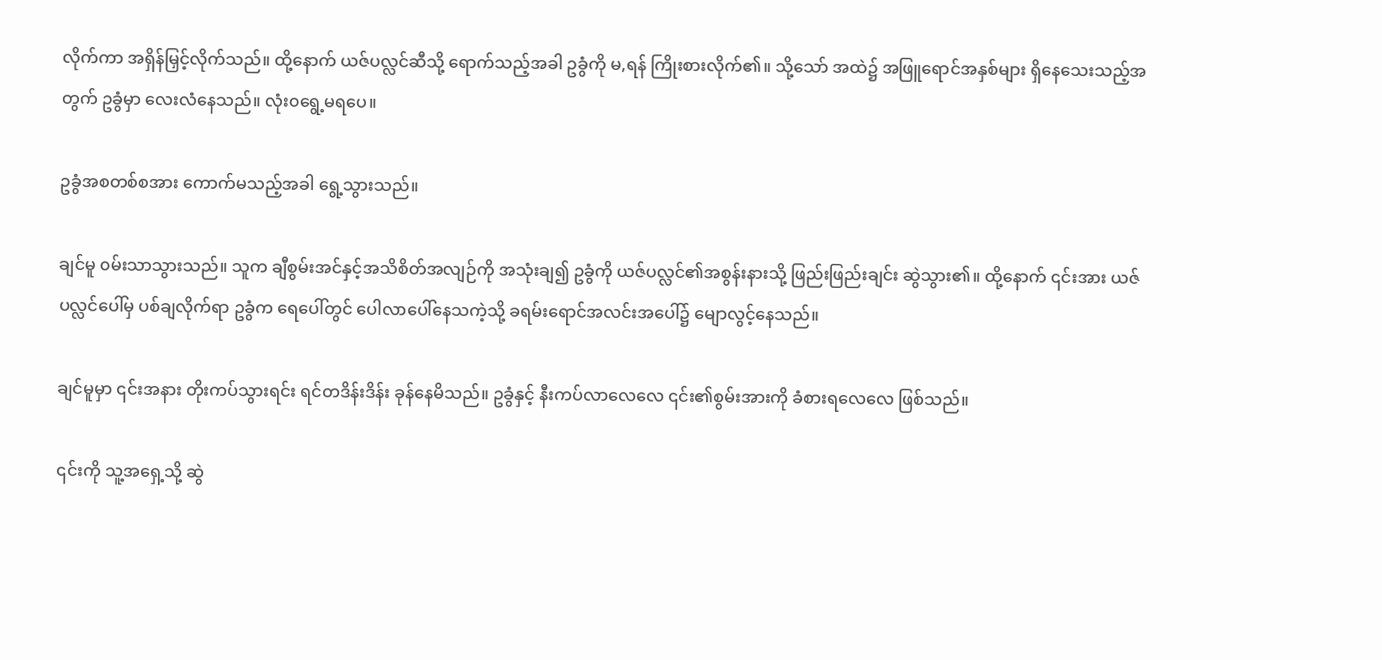လိုက်ကာ အရှိန်မြှင့်လိုက်သည်။ ထို့နောက် ယဇ်ပလ္လင်ဆီသို့ ရောက်သည့်အခါ ဥခွံကို မ,ရန် ကြိုးစားလိုက်၏။ သို့သော် အထဲ၌ အဖြူရောင်အနှစ်များ ရှိနေသေးသည့်အတွက် ဥခွံမှာ လေးလံနေသည်။ လုံး၀ရွေ့မရပေ။

ဥခွံအစတစ်စအား ကောက်မသည့်အခါ ရွေ့သွားသည်။

ချင်မူ ၀မ်းသာသွားသည်။ သူက ချီစွမ်းအင်နှင့်အသိစိတ်အလျဉ်ကို အသုံးချ၍ ဥခွံကို ယဇ်ပလ္လင်၏အစွန်းနားသို့ ဖြည်းဖြည်းချင်း ဆွဲသွား၏။ ထို့နောက် ၎င်းအား ယဇ်ပလ္လင်ပေါ်မှ ပစ်ချလိုက်ရာ ဥခွံက ရေပေါ်တွင် ပေါလာပေါ်နေသကဲ့သို့ ခရမ်းရောင်အလင်းအပေါ်၌ မျောလွင့်နေသည်။

ချင်မူမှာ ၎င်းအနား တိုးကပ်သွားရင်း ရင်တဒိန်းဒိန်း ခုန်နေမိသည်။ ဥခွံနှင့် နီးကပ်လာလေလေ ၎င်း၏စွမ်းအားကို ခံစားရလေလေ ဖြစ်သည်။

၎င်းကို သူ့အရှေ့သို့ ဆွဲ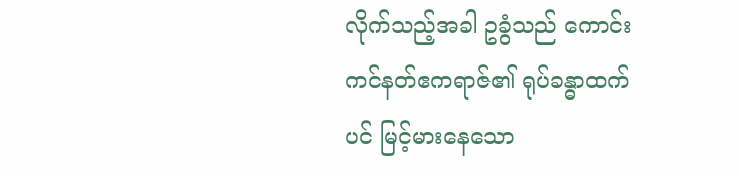လိုက်သည့်အခါ ဥခွံသည် ကောင်းကင်နတ်ဧကရာဇ်၏ ရုပ်ခန္ဓာထက်ပင် မြင့်မားနေသော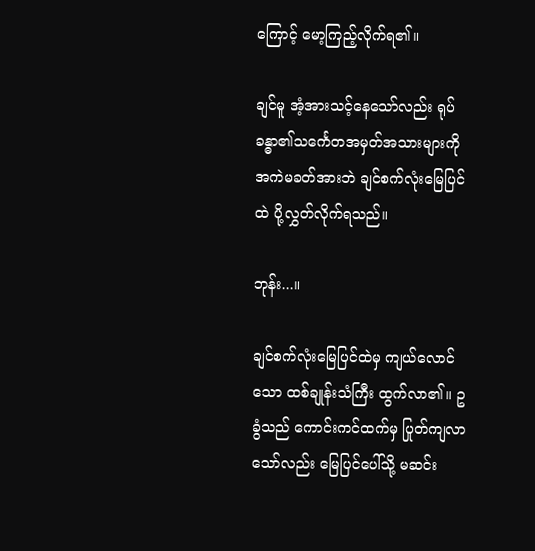ကြောင့် မော့ကြည့်လိုက်ရ၏။

ချင်မူ အံ့အားသင့်နေသော်လည်း ရုပ်ခန္ဓာ၏သင်္ကေတအမှတ်အသားများကို အကဲမခတ်အားဘဲ ချင်စက်လုံးမြေပြင်ထဲ ပို့လွှတ်လိုက်ရသည်။

ဘုန်း...။

ချင်စက်လုံးမြေပြင်ထဲမှ ကျယ်လောင်သော ထစ်ချုန်းသံကြီး ထွက်လာ၏။ ဥခွံသည် ကောင်းကင်ထက်မှ ပြုတ်ကျလာသော်လည်း မြေပြင်ပေါ်သို့ မဆင်း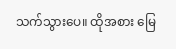သက်သွားပေ။ ထိုအစား မြေ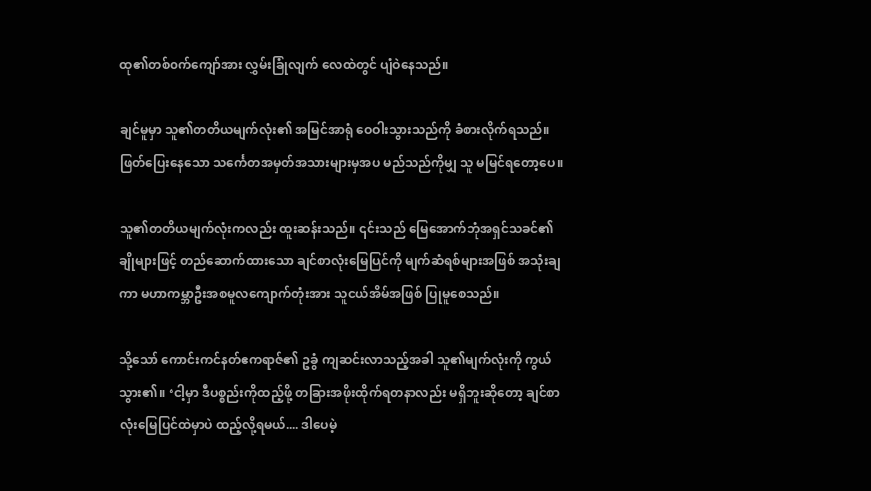ထု၏တစ်၀က်ကျော်အား လွှမ်းခြုံလျက် လေထဲတွင် ပျံဝဲနေသည်။

ချင်မူမှာ သူ၏တတိယမျက်လုံး၏ အမြင်အာရုံ ဝေဝါးသွားသည်ကို ခံစားလိုက်ရသည်။ ဖြတ်ပြေးနေသော သင်္ကေတအမှတ်အသားများမှအပ မည်သည်ကိုမျှ သူ မမြင်ရတော့ပေ။

သူ၏တတိယမျက်လုံးကလည်း ထူးဆန်းသည်။ ၎င်းသည် မြေအောက်ဘုံအရှင်သခင်၏ ချိုများဖြင့် တည်ဆောက်ထားသော ချင်စာလုံးမြေပြင်ကို မျက်ဆံရစ်များအဖြစ် အသုံးချကာ မဟာကမ္ဘာဦးအစမူလကျောက်တုံးအား သူငယ်အိမ်အဖြစ် ပြုမူစေသည်။

သို့သော် ကောင်းကင်နတ်ဧကရာဇ်၏ ဥခွံ ကျဆင်းလာသည့်အခါ သူ၏မျက်လုံးကို ကွယ်သွား၏။ ‘ငါ့မှာ ဒီပစ္စည်းကိုထည့်ဖို့ တခြားအဖိုးထိုက်ရတနာလည်း မရှိဘူးဆိုတော့ ချင်စာလုံးမြေပြင်ထဲမှာပဲ ထည့်လို့ရမယ်.... ဒါပေမဲ့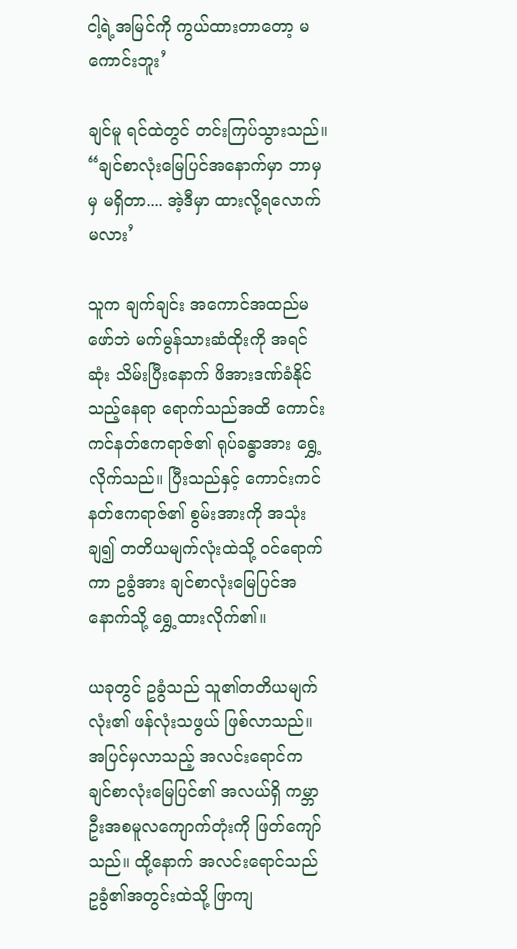ငါ့ရဲ့အမြင်ကို ကွယ်ထားတာတော့ မကောင်းဘူး’

ချင်မူ ရင်ထဲတွင် တင်းကြပ်သွားသည်။ “ချင်စာလုံးမြေပြင်အနောက်မှာ ဘာမှမှ မရှိတာ.... အဲ့ဒီမှာ ထားလို့ရလောက်မလား’

သူက ချက်ချင်း အကောင်အထည်မဖော်ဘဲ မက်မွန်သားဆံထိုးကို အရင်ဆုံး သိမ်းပြီးနောက် ဖိအားဒဏ်ခံနိုင်သည့်နေရာ ရောက်သည်အထိ ကောင်းကင်နတ်ဧကရာဇ်၏ ရုပ်ခန္ဓာအား ရွှေ့လိုက်သည်။ ပြီးသည်နှင့် ကောင်းကင်နတ်ဧကရာဇ်၏ စွမ်းအားကို အသုံးချ၍ တတိယမျက်လုံးထဲသို့ ၀င်ရောက်ကာ ဥခွံအား ချင်စာလုံးမြေပြင်အနောက်သို့ ရွှေ့ထားလိုက်၏။

ယခုတွင် ဥခွံသည် သူ၏တတိယမျက်လုံး၏ ဖန်လုံးသဖွယ် ဖြစ်လာသည်။ အပြင်မှလာသည့် အလင်းရောင်က ချင်စာလုံးမြေပြင်၏ အလယ်ရှိ ကမ္ဘာဦးအစမူလကျောက်တုံးကို ဖြတ်ကျော်သည်။ ထို့နောက် အလင်းရောင်သည် ဥခွံ၏အတွင်းထဲသို့ ဖြာကျ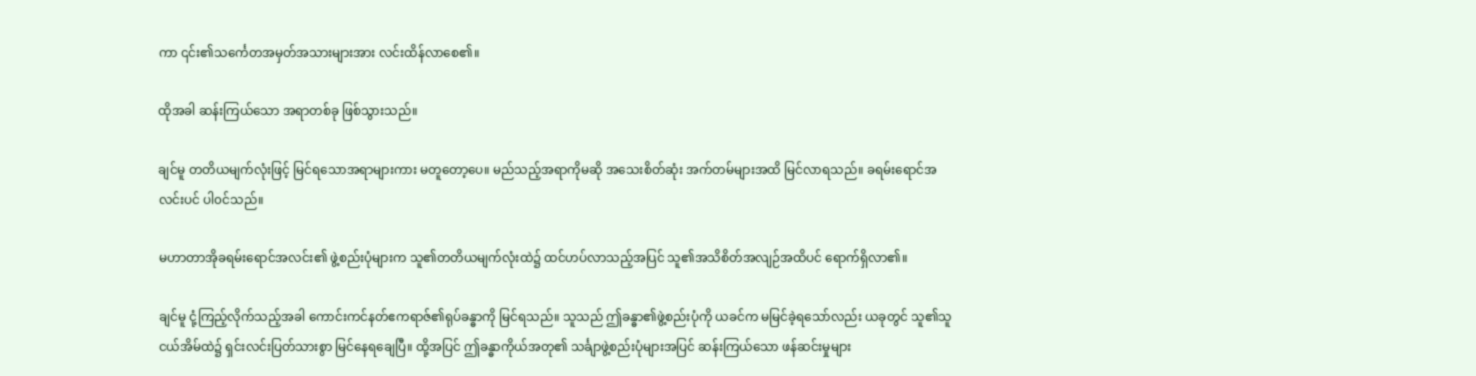ကာ ၎င်း၏သင်္ကေတအမှတ်အသားများအား လင်းထိန်လာစေ၏။

ထိုအခါ ဆန်းကြယ်သော အရာတစ်ခု ဖြစ်သွားသည်။

ချင်မူ တတိယမျက်လုံးဖြင့် မြင်ရသောအရာများကား မတူတော့ပေ။ မည်သည့်အရာကိုမဆို အသေးစိတ်ဆုံး အက်တမ်များအထိ မြင်လာရသည်။ ခရမ်းရောင်အလင်းပင် ပါ၀င်သည်။

မဟာတာအိုခရမ်းရောင်အလင်း၏ ဖွဲ့စည်းပုံများက သူ၏တတိယမျက်လုံးထဲ၌ ထင်ဟပ်လာသည့်အပြင် သူ၏အသိစိတ်အလျဉ်အထိပင် ရောက်ရှိလာ၏။

ချင်မူ ငုံ့ကြည့်လိုက်သည့်အခါ ကောင်းကင်နတ်ဧကရာဇ်၏ရုပ်ခန္ဓာကို မြင်ရသည်။ သူသည် ဤခန္ဓာ၏ဖွဲ့စည်းပုံကို ယခင်က မမြင်ခဲ့ရသော်လည်း ယခုတွင် သူ၏သူငယ်အိမ်ထဲ၌ ရှင်းလင်းပြတ်သားစွာ မြင်နေရချေပြီ။ ထို့အပြင် ဤခန္ဓာကိုယ်အတု၏ သင်္ချာဖွဲ့စည်းပုံများအပြင် ဆန်းကြယ်သော ဖန်ဆင်းမှုများ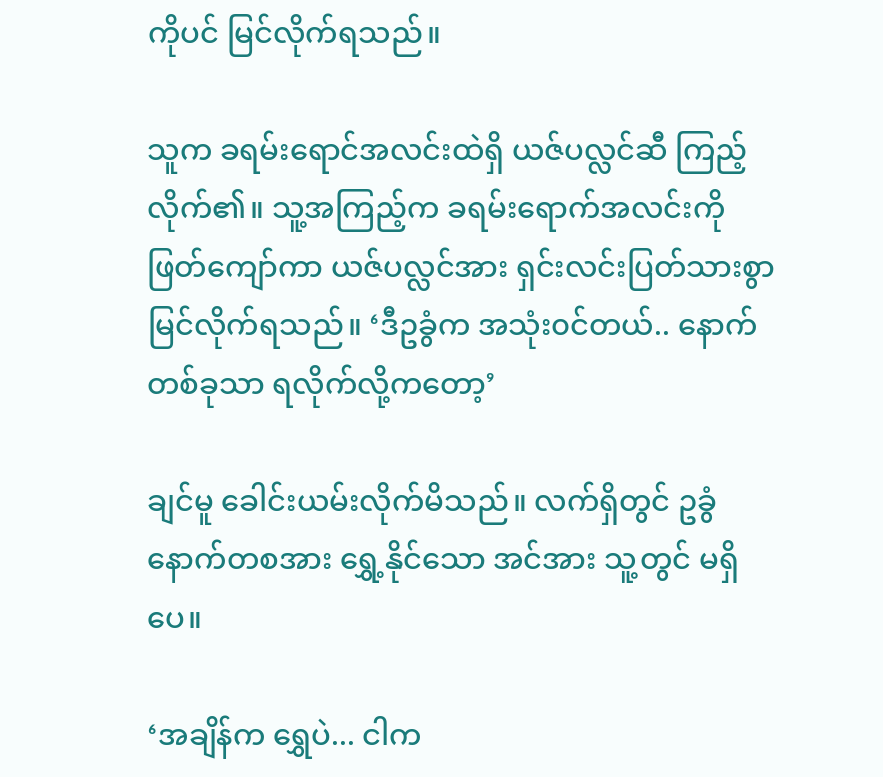ကိုပင် မြင်လိုက်ရသည်။

သူက ခရမ်းရောင်အလင်းထဲရှိ ယဇ်ပလ္လင်ဆီ ကြည့်လိုက်၏။ သူ့အကြည့်က ခရမ်းရောက်အလင်းကို ဖြတ်ကျော်ကာ ယဇ်ပလ္လင်အား ရှင်းလင်းပြတ်သားစွာ မြင်လိုက်ရသည်။ ‘ဒီဥခွံက အသုံး၀င်တယ်.. နောက်တစ်ခုသာ ရလိုက်လို့ကတော့’

ချင်မူ ခေါင်းယမ်းလိုက်မိသည်။ လက်ရှိတွင် ဥခွံနောက်တစအား ရွှေ့နိုင်သော အင်အား သူ့တွင် မရှိပေ။

‘အချိန်က ရွှေပဲ... ငါက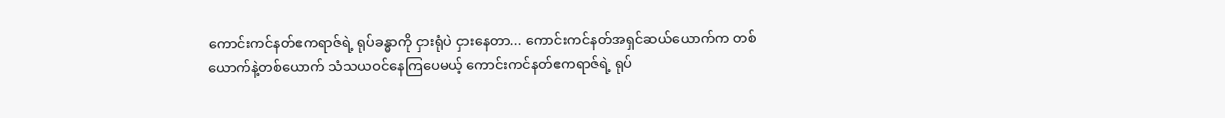ကောင်းကင်နတ်ဧကရာဇ်ရဲ့ ရုပ်ခန္ဓာကို ငှားရုံပဲ ငှားနေတာ... ကောင်းကင်နတ်အရှင်ဆယ်ယောက်က တစ်ယောက်နဲ့တစ်ယောက် သံသယဝင်နေကြပေမယ့် ကောင်းကင်နတ်ဧကရာဇ်ရဲ့ ရုပ်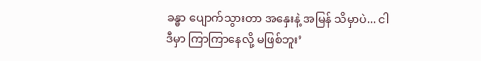ခန္ဓာ ပျောက်သွားတာ အနှေးနဲ့ အမြန် သိမှာပဲ... ငါ ဒီမှာ ကြာကြာနေလို့ မဖြစ်ဘူး’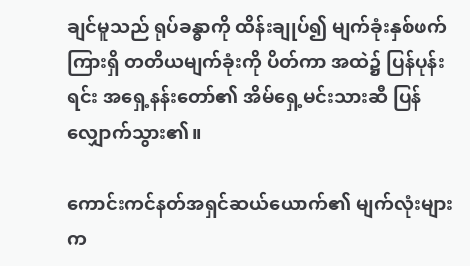ချင်မူသည် ရုပ်ခန္ဓာကို ထိန်းချုပ်၍ မျက်ခုံးနှစ်ဖက်ကြားရှိ တတိယမျက်ခုံးကို ပိတ်ကာ အထဲ၌ ပြန်ပုန်းရင်း အရှေ့နန်းတော်၏ အိမ်ရှေ့မင်းသားဆီ ပြန်လျှောက်သွား၏။

ကောင်းကင်နတ်အရှင်ဆယ်ယောက်၏ မျက်လုံးများက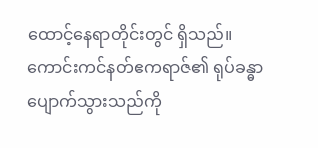ထောင့်နေရာတိုင်းတွင် ရှိသည်။ ကောင်းကင်နတ်ဧကရာဇ်၏ ရုပ်ခန္ဓာ ပျောက်သွားသည်ကို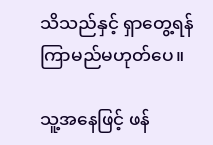သိသည်နှင့် ရှာတွေ့ရန် ကြာမည်မဟုတ်ပေ။

သူ့အနေဖြင့် ဖန်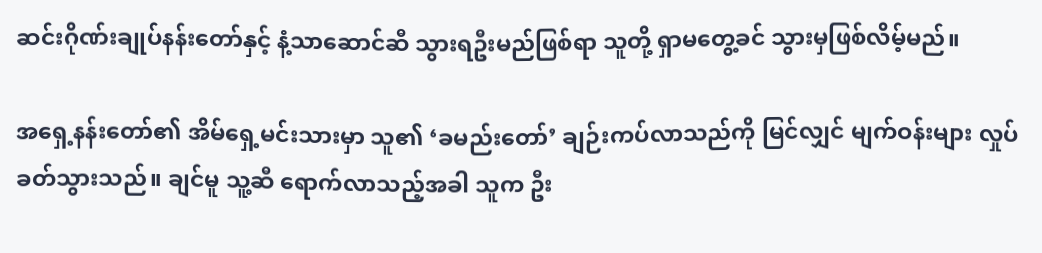ဆင်းဂိုဏ်းချုပ်နန်းတော်နှင့် နံ့သာဆောင်ဆီ သွားရဦးမည်ဖြစ်ရာ သူတို့ ရှာမတွေ့ခင် သွားမှဖြစ်လိမ့်မည်။

အရှေ့နန်းတော်၏ အိမ်ရှေ့မင်းသားမှာ သူ၏ ‘ခမည်းတော်’ ချဉ်းကပ်လာသည်ကို မြင်လျှင် မျက်ဝန်းများ လှုပ်ခတ်သွားသည်။ ချင်မူ သူ့ဆီ ရောက်လာသည့်အခါ သူက ဦး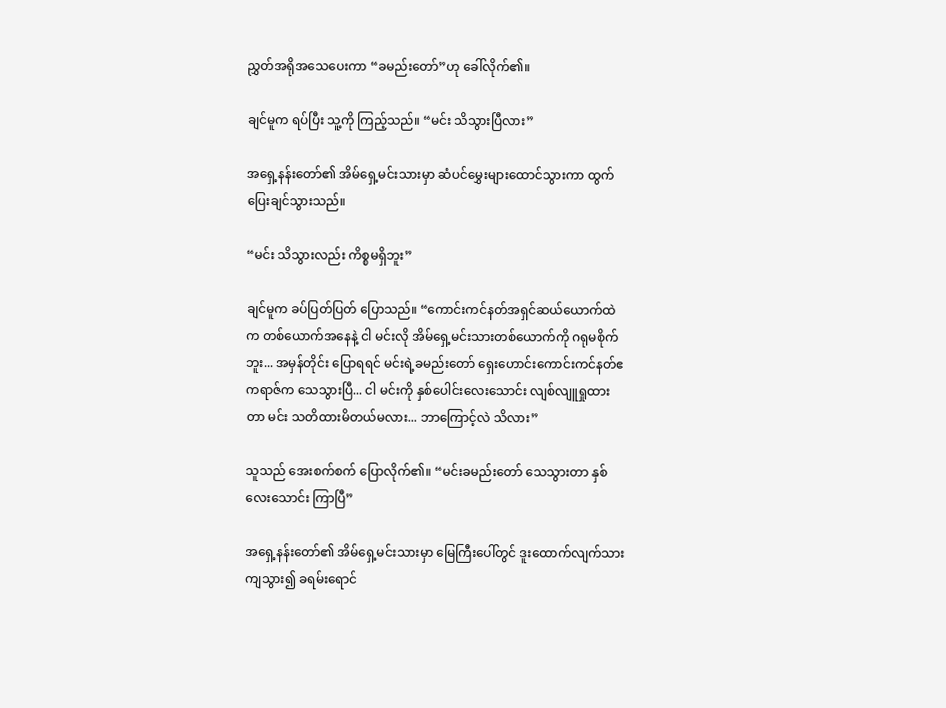ညွှတ်အရိုအသေပေးကာ “ခမည်းတော်”ဟု ခေါ်လိုက်၏။

ချင်မူက ရပ်ပြီး သူ့ကို ကြည့်သည်။ “မင်း သိသွားပြီလား”

အရှေ့နန်းတော်၏ အိမ်ရှေ့မင်းသားမှာ ဆံပင်မွှေးများထောင်သွားကာ ထွက်ပြေးချင်သွားသည်။

“မင်း သိသွားလည်း ကိစ္စမရှိဘူး”

ချင်မူက ခပ်ပြတ်ပြတ် ပြောသည်။ “ကောင်းကင်နတ်အရှင်ဆယ်ယောက်ထဲက တစ်ယောက်အနေနဲ့ ငါ မင်းလို အိမ်ရှေ့မင်းသားတစ်ယောက်ကို ဂရုမစိုက်ဘူး... အမှန်တိုင်း ပြောရရင် မင်းရဲ့ခမည်းတော် ရှေးဟောင်းကောင်းကင်နတ်ဧကရာဇ်က သေသွားပြီ... ငါ မင်းကို နှစ်ပေါင်းလေးသောင်း လျစ်လျူရှုထားတာ မင်း သတိထားမိတယ်မလား... ဘာကြောင့်လဲ သိလား”

သူသည် အေးစက်စက် ပြောလိုက်၏။ “မင်းခမည်းတော် သေသွားတာ နှစ်လေးသောင်း ကြာပြီ”

အရှေ့နန်းတော်၏ အိမ်ရှေ့မင်းသားမှာ မြေကြီးပေါ်တွင် ဒူးထောက်လျက်သား ကျသွား၍ ခရမ်းရောင်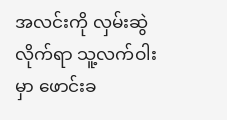အလင်းကို လှမ်းဆွဲလိုက်ရာ သူ့လက်ဝါးမှာ ဖောင်းခ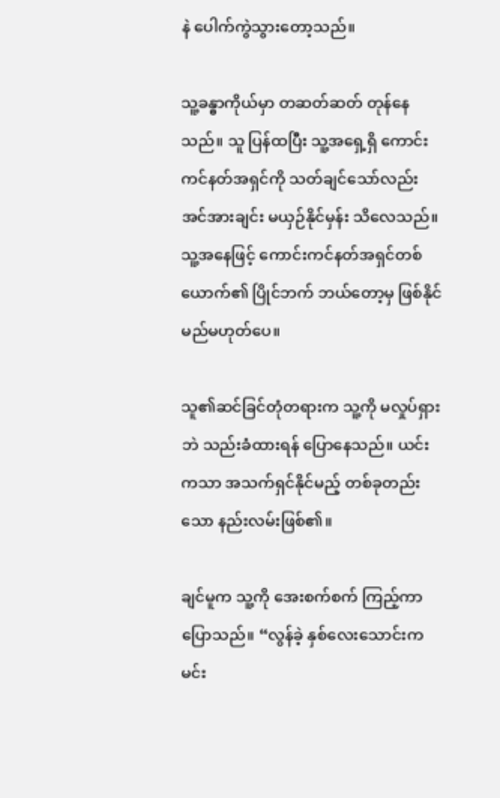နဲ ပေါက်ကွဲသွားတော့သည်။

သူ့ခန္ဓာကိုယ်မှာ တဆတ်ဆတ် တုန်နေသည်။ သူ ပြန်ထပြီး သူ့အရှေ့ရှိ ကောင်းကင်နတ်အရှင်ကို သတ်ချင်သော်လည်း အင်အားချင်း မယှဉ်နိုင်မှန်း သိလေသည်။ သူ့အနေဖြင့် ကောင်းကင်နတ်အရှင်တစ်ယောက်၏ ပြိုင်ဘက် ဘယ်တော့မှ ဖြစ်နိုင်မည်မဟုတ်ပေ။

သူ၏ဆင်ခြင်တုံတရားက သူ့ကို မလှုပ်ရှားဘဲ သည်းခံထားရန် ပြောနေသည်။ ယင်းကသာ အသက်ရှင်နိုင်မည့် တစ်ခုတည်းသော နည်းလမ်းဖြစ်၏။

ချင်မူက သူ့ကို အေးစက်စက် ကြည့်ကာ ပြောသည်။ “လွန်ခဲ့ နှစ်လေးသောင်းက မင်း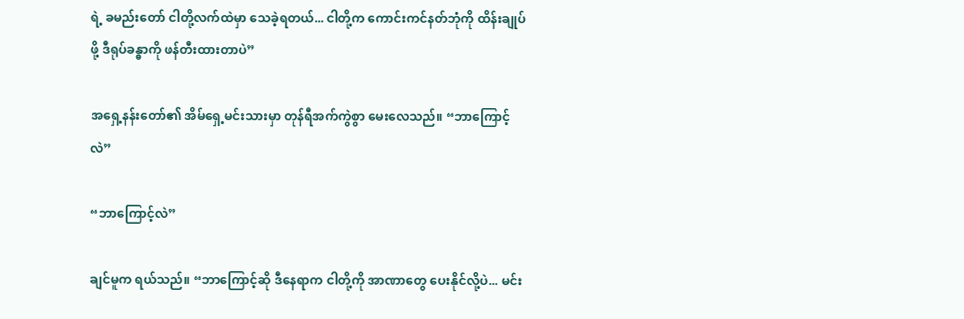ရဲ့ ခမည်းတော် ငါတို့လက်ထဲမှာ သေခဲ့ရတယ်... ငါတို့က ကောင်းကင်နတ်ဘုံကို ထိန်းချုပ်ဖို့ ဒီရုပ်ခန္ဓာကို ဖန်တီးထားတာပဲ”

အရှေ့နန်းတော်၏ အိမ်ရှေ့မင်းသားမှာ တုန်ရီအက်ကွဲစွာ မေးလေသည်။ “ဘာကြောင့်လဲ”

“ဘာကြောင့်လဲ”

ချင်မူက ရယ်သည်။ “ဘာကြောင့်ဆို ဒီနေရာက ငါတို့ကို အာဏာတွေ ပေးနိုင်လို့ပဲ... မင်း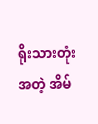ရိုးသားတုံးအတဲ့ အိမ်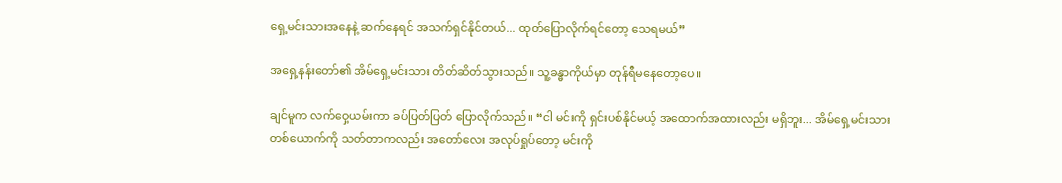ရှေ့မင်းသားအနေနဲ့ ဆက်နေရင် အသက်ရှင်နိုင်တယ်... ထုတ်ပြောလိုက်ရင်တော့ သေရမယ်”

အရှေ့နန်းတော်၏ အိမ်ရှေ့မင်းသား တိတ်ဆိတ်သွားသည်။ သူ့ခန္ဓာကိုယ်မှာ တုန်ရီမနေတော့ပေ။

ချင်မူက လက်ဝှေ့ယမ်းကာ ခပ်ပြတ်ပြတ် ပြောလိုက်သည်။ “ငါ မင်းကို ရှင်းပစ်နိုင်မယ့် အထောက်အထားလည်း မရှိဘူး... အိမ်ရှေ့မင်းသားတစ်ယောက်ကို သတ်တာကလည်း အတော်လေး အလုပ်ရှုပ်တော့ မင်းကို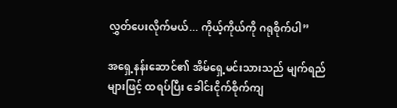လွှတ်ပေးလိုက်မယ်... ကိုယ့်ကိုယ်ကို ဂရုစိုက်ပါ”

အရှေ့နန်းဆောင်၏ အိမ်ရှေ့မင်းသားသည် မျက်ရည်များဖြင့် ထရပ်ပြီး ခေါင်းငိုက်စိုက်ကျ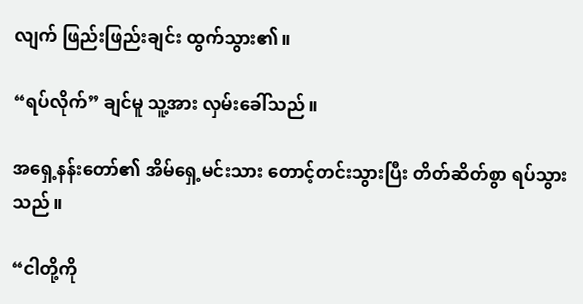လျက် ဖြည်းဖြည်းချင်း ထွက်သွား၏။

“ရပ်လိုက်” ချင်မူ သူ့အား လှမ်းခေါ်သည်။

အရှေ့နန်းတော်၏ အိမ်ရှေ့မင်းသား တောင့်တင်းသွားပြီး တိတ်ဆိတ်စွာ ရပ်သွားသည်။

“ငါတို့ကို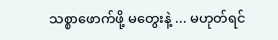သစ္စာဖောက်ဖို့ မတွေးနဲ့ ... မဟုတ်ရင်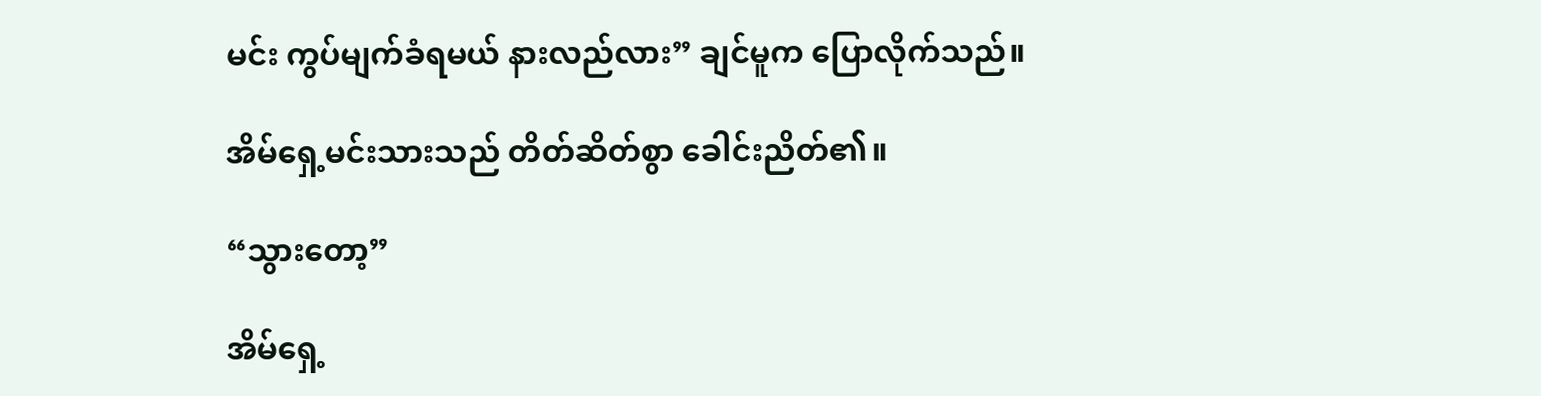မင်း ကွပ်မျက်ခံရမယ် နားလည်လား” ချင်မူက ပြောလိုက်သည်။

အိမ်ရှေ့မင်းသားသည် တိတ်ဆိတ်စွာ ခေါင်းညိတ်၏။

“သွားတော့”

အိမ်ရှေ့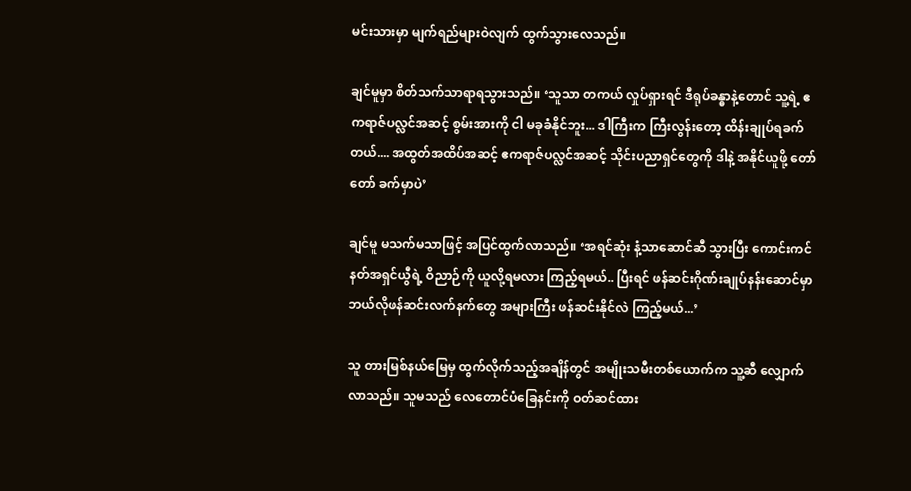မင်းသားမှာ မျက်ရည်များဝဲလျက် ထွက်သွားလေသည်။

ချင်မူမှာ စိတ်သက်သာရာရသွားသည်။ ‘သူသာ တကယ် လှုပ်ရှားရင် ဒီရုပ်ခန္ဓာနဲ့တောင် သူ့ရဲ့ ဧကရာဇ်ပလ္လင်အဆင့် စွမ်းအားကို ငါ မခုခံနိုင်ဘူး... ဒါကြီးက ကြီးလွန်းတော့ ထိန်းချုပ်ရခက်တယ်.... အထွတ်အထိပ်အဆင့် ဧကရာဇ်ပလ္လင်အဆင့် သိုင်းပညာရှင်တွေကို ဒါနဲ့ အနိုင်ယူဖို့ တော်တော် ခက်မှာပဲ’

ချင်မူ မသက်မသာဖြင့် အပြင်ထွက်လာသည်။ ‘အရင်ဆုံး နံ့သာဆောင်ဆီ သွားပြီး ကောင်းကင်နတ်အရှင်ယွီရဲ့ ဝိညာဉ်ကို ယူလို့ရမလား ကြည့်ရမယ်.. ပြီးရင် ဖန်ဆင်းဂိုဏ်းချုပ်နန်းဆောင်မှာ ဘယ်လိုဖန်ဆင်းလက်နက်တွေ အများကြီး ဖန်ဆင်းနိုင်လဲ ကြည့်မယ်...’

သူ တားမြစ်နယ်မြေမှ ထွက်လိုက်သည့်အချိန်တွင် အမျိုးသမီးတစ်ယောက်က သူ့ဆီ လျှောက်လာသည်။ သူမသည် လေတောင်ပံခြေနင်းကို ဝတ်ဆင်ထား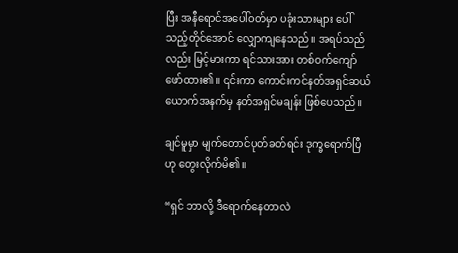ပြီး အနီရောင်အပေါ်ဝတ်မှာ ပခုံးသားများ ပေါ်သည့်တိုင်အောင် လျှောကျနေသည်။ အရပ်သည်လည်း မြင့်မားကာ ရင်သားအား တစ်ဝက်ကျော် ဖော်ထား၏။ ၎င်းကာ ကောင်းကင်နတ်အရှင်ဆယ်ယောက်အနက်မှ နတ်အရှင်မချန်း ဖြစ်ပေသည်။

ချင်မူမှာ မျက်တောင်ပုတ်ခတ်ရင်း ဒုက္ခရောက်ပြီဟု တွေးလိုက်မိ၏။

“ရှင် ဘာလို့ ဒီရောက်နေတာလဲ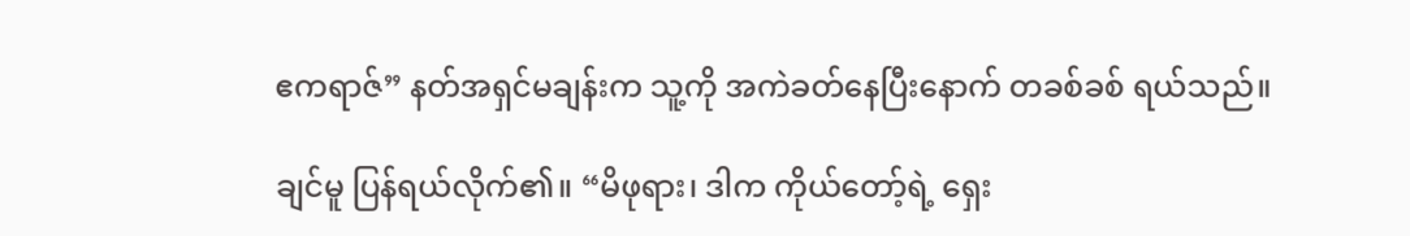ဧကရာဇ်” နတ်အရှင်မချန်းက သူ့ကို အကဲခတ်နေပြီးနောက် တခစ်ခစ် ရယ်သည်။

ချင်မူ ပြန်ရယ်လိုက်၏။ “မိဖုရား၊ ဒါက ကိုယ်တော့်ရဲ့ ရှေး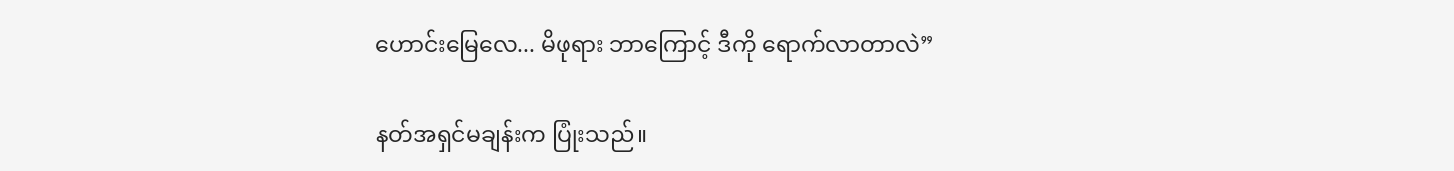ဟောင်းမြေလေ... မိဖုရား ဘာကြောင့် ဒီကို ရောက်လာတာလဲ”

နတ်အရှင်မချန်းက ပြုံးသည်။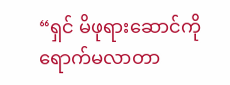“ရှင် မိဖုရားဆောင်ကို ရောက်မလာတာ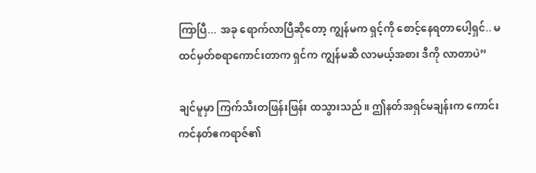ကြာပြီ... အခု ရောက်လာပြီဆိုတော့ ကျွန်မက ရှင့်ကို စောင့်နေရတာပေါ့ရှင်.. မထင်မှတ်စရာကောင်းတာက ရှင်က ကျွန်မဆီ လာမယ့်အစား ဒီကို လာတာပဲ”

ချင်မူမှာ ကြက်သီးတဖြန်းဖြန်း ထသွားသည်။ ဤနတ်အရှင်မချန်းက ကောင်းကင်နတ်ဧကရာဇ်၏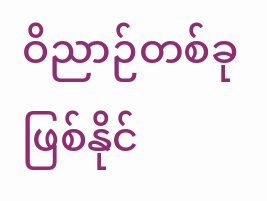ဝိညာဉ်တစ်ခု ဖြစ်နိုင်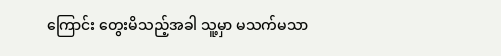ကြောင်း တွေးမိသည့်အခါ သူ့မှာ မသက်မသာ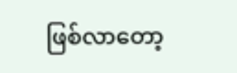ဖြစ်လာတော့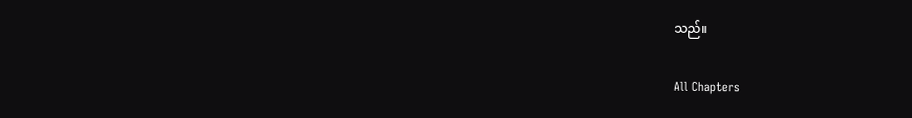သည်။

All Chapters